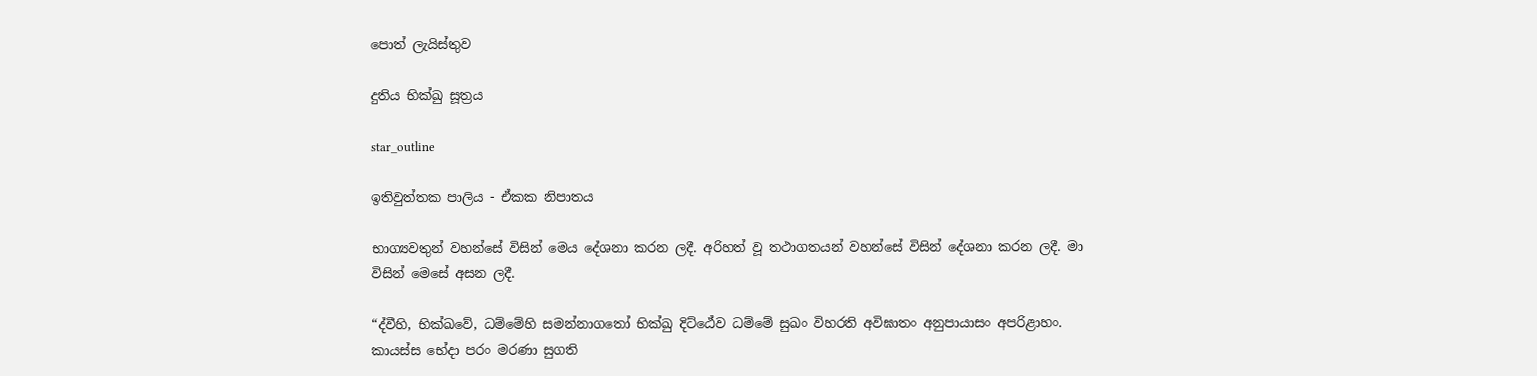පොත් ලැයිස්තුව

දුතිය භික්ඛු සූත්‍රය

star_outline

ඉතිවුත්තක පාලිය - ඒකක නිපාතය

භාග්‍යවතුන් වහන්සේ විසින් මෙය දේශනා කරන ලදී. අරිහත් වූ තථාගතයන් වහන්සේ විසින් දේශනා කරන ලදී. මා විසින් මෙසේ අසන ලදී.

“ද්වීහි, භික්ඛවේ, ධම්මේහි සමන්නාගතෝ භික්ඛු දිට්ඨේව ධම්මේ සුඛං විහරති අවිඝාතං අනුපායාසං අපරිළාහං. කායස්ස භේදා පරං මරණා සුගති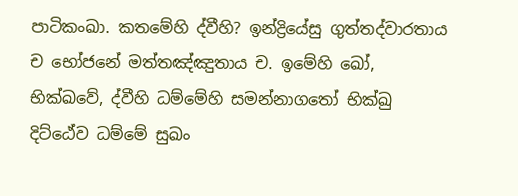පාටිකංඛා. කතමේහි ද්වීහි? ඉන්ද්‍රියේසු ගුත්තද්වාරතාය ච භෝජනේ මත්තඤ්ඤුතාය ච. ඉමේහි ඛෝ, භික්ඛවේ, ද්වීහි ධම්මේහි සමන්නාගතෝ භික්ඛු දිට්ඨේව ධම්මේ සුඛං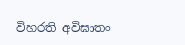විහරති අවිඝාතං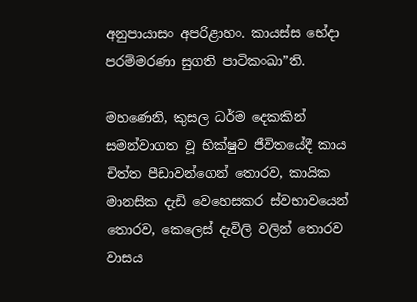අනුපායාසං අපරිළාහං. කායස්ස භේදා පරම්මරණා සුගති පාටිකංඛා”ති.

මහණෙනි, කුසල ධර්ම දෙකකින් සමන්වාගත වූ භික්ෂුව ජීවිතයේදී කාය චිත්ත පීඩාවන්ගෙන් තොරව, කායික මානසික දැඩි වෙහෙසකර ස්වභාවයෙන් තොරව, කෙලෙස් දැවිලි වලින් තොරව වාසය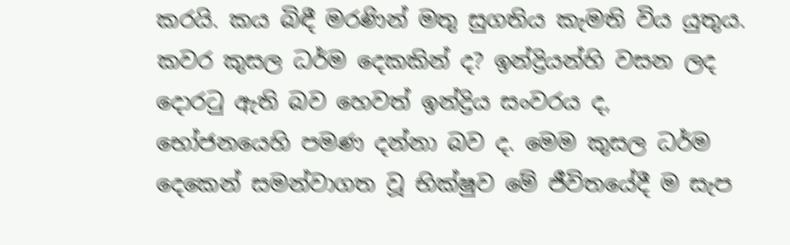කරයි. කය බිඳී මරණින් මතු සුගතිය කැමති විය යුතුය. කවර කුසල ධර්ම දෙකකින් ද? ඉන්ද්‍රියන්හි වසන ලද දොරටු ඇති බව හෙවත් ඉන්ද්‍රිය සංවරය ද, භෝජනයෙහි පමණ දන්නා බව ද. මෙම කුසල ධර්ම දෙකෙන් සමන්වාගත වූ භික්ෂුව මේ ජීවිතයේදී ම සැප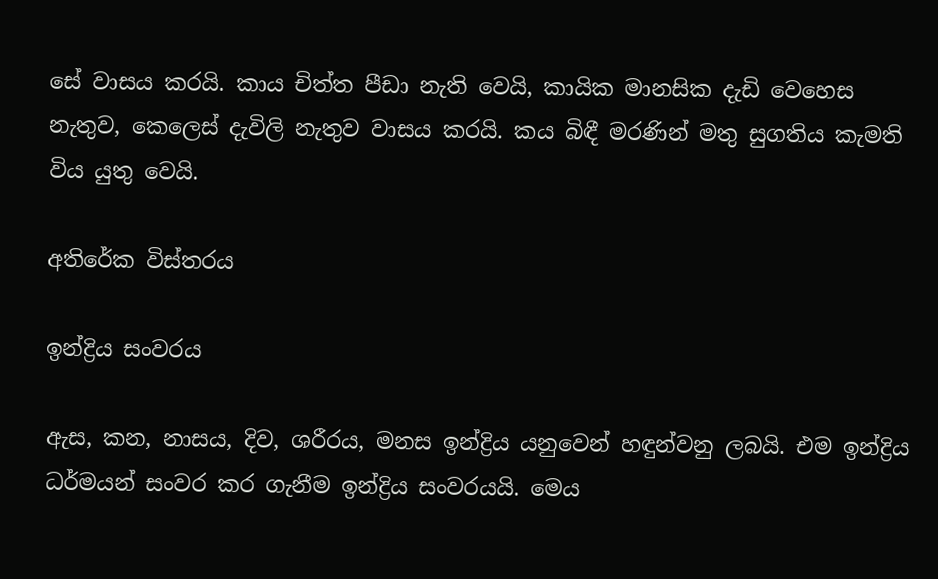සේ වාසය කරයි. කාය චිත්ත පීඩා නැති වෙයි, කායික මානසික දැඩි වෙහෙස නැතුව, කෙලෙස් දැවිලි නැතුව වාසය කරයි. කය බිඳී මරණින් මතු සුගතිය කැමති විය යුතු වෙයි.

අතිරේක විස්තරය

ඉන්ද්‍රිය සංවරය

ඇස, කන, නාසය, දිව, ශරීරය, මනස ඉන්ද්‍රිය යනුවෙන් හඳුන්වනු ලබයි. එම ඉන්ද්‍රිය ධර්මයන් සංවර කර ගැනීම ඉන්ද්‍රිය සංවරයයි. මෙය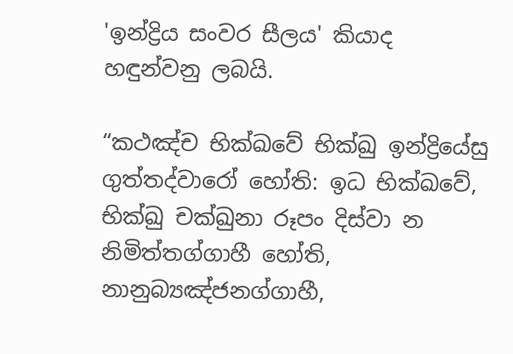'ඉන්ද්‍රිය සංවර සීලය' කියාද හඳුන්වනු ලබයි.

“කථඤ්ච භික්ඛවේ භික්ඛු ඉන්ද්‍රියේසු ගුත්තද්වාරෝ හෝති: ඉධ භික්ඛවේ, භික්ඛු චක්ඛුනා රූපං දිස්වා න නිමිත්තග්ගාහී හෝති, නානුබ්‍යඤ්ජනග්ගාහී,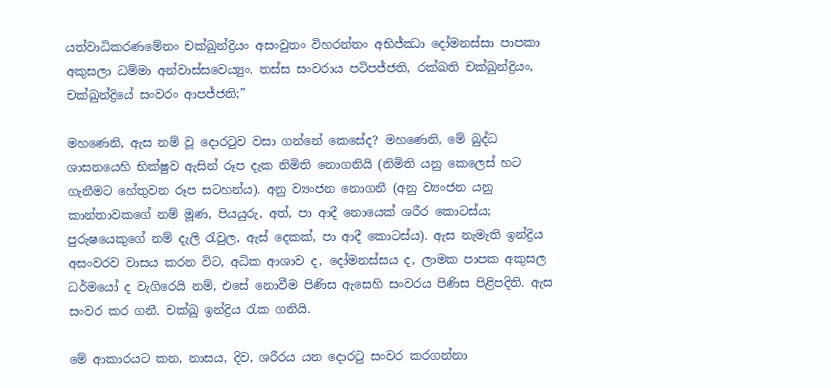යත්වාධිකරණමේනං චක්ඛුන්ද්‍රියං අසංවුතං විහරන්තං අභිජ්ඣා දෝමනස්සා පාපකා අකුසලා ධම්මා අන්වාස්සවෙය්‍යුං. තස්ස සංවරාය පටිපජ්ජති, රක්ඛති චක්ඛුන්ද්‍රියං, චක්ඛුන්ද්‍රියේ සංවරං ආපජ්ජති;”

මහණෙනි, ඇස නම් වූ දොරටුව වසා ගන්නේ කෙසේද? මහණෙනි, මේ බුද්ධ ශාසනයෙහි භික්ෂුව ඇසින් රූප දැක නිමිති නොගනියි (නිමිති යනු කෙලෙස් හට ගැනීමට හේතුවන රූප සටහන්ය). අනු ව්‍යංජන නොගනී (අනු ව්‍යංජන යනු කාන්තාවකගේ නම් මූණ, පියයුරු, අත්, පා ආදී නොයෙක් ශරීර කොටස්ය; පුරුෂයෙකුගේ නම් දැලි රැවුල, ඇස් දෙකක්, පා ආදී කොටස්ය). ඇස නැමැති ඉන්ද්‍රිය අසංවරව වාසය කරන විට, අධික ආශාව ද, දෝමනස්සය ද, ලාමක පාපක අකුසල ධර්මයෝ ද වැගිරෙයි නම්, එසේ නොවීම පිණිස ඇසෙහි සංවරය පිණිස පිළිපදිති. ඇස සංවර කර ගනී. චක්ඛු ඉන්ද්‍රිය රැක ගනියි.

මේ ආකාරයට කන, නාසය, දිව, ශරීරය යන දොරටු සංවර කරගන්නා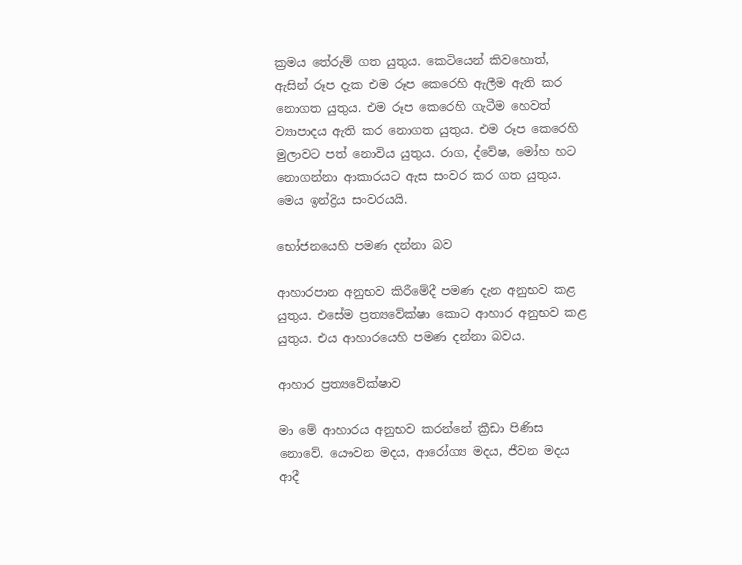ක්‍රමය තේරුම් ගත යුතුය. කෙටියෙන් කිවහොත්, ඇසින් රූප දැක එම රූප කෙරෙහි ඇලීම ඇති කර නොගත යුතුය. එම රූප කෙරෙහි ගැටීම හෙවත් ව්‍යාපාදය ඇති කර නොගත යුතුය. එම රූප කෙරෙහි මුලාවට පත් නොවිය යුතුය. රාග, ද්වේෂ, මෝහ හට නොගන්නා ආකාරයට ඇස සංවර කර ගත යුතුය. මෙය ඉන්ද්‍රිය සංවරයයි.

භෝජනයෙහි පමණ දන්නා බව

ආහාරපාන අනුභව කිරීමේදී පමණ දැන අනුභව කළ යුතුය. එසේම ප්‍රත්‍යවේක්ෂා කොට ආහාර අනුභව කළ යුතුය. එය ආහාරයෙහි පමණ දන්නා බවය.

ආහාර ප්‍රත්‍යවේක්ෂාව

මා මේ ආහාරය අනුභව කරන්නේ ක්‍රීඩා පිණිස නොවේ. යෞවන මදය, ආරෝග්‍ය මදය, ජීවන මදය ආදී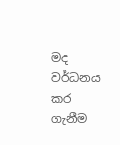මද වර්ධනය කර ගැනීම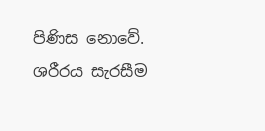පිණිස නොවේ. ශරීරය සැරසීම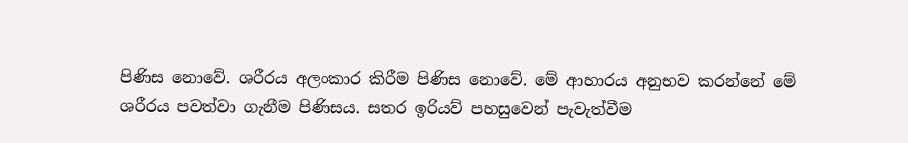පිණිස නොවේ. ශරීරය අලංකාර කිරීම පිණිස නොවේ. මේ ආහාරය අනුභව කරන්නේ මේ ශරීරය පවත්වා ගැනීම පිණිසය. සතර ඉරියව් පහසුවෙන් පැවැත්වීම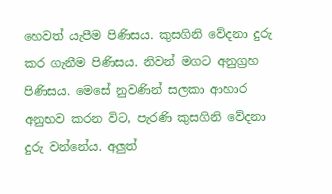හෙවත් යැපීම පිණිසය. කුසගිනි වේදනා දුරු කර ගැනීම පිණිසය. නිවන් මගට අනුග්‍රහ පිණිසය. මෙසේ නුවණින් සලකා ආහාර අනුභව කරන විට, පැරණි කුසගිනි වේදනා දුරු වන්නේය. අලුත්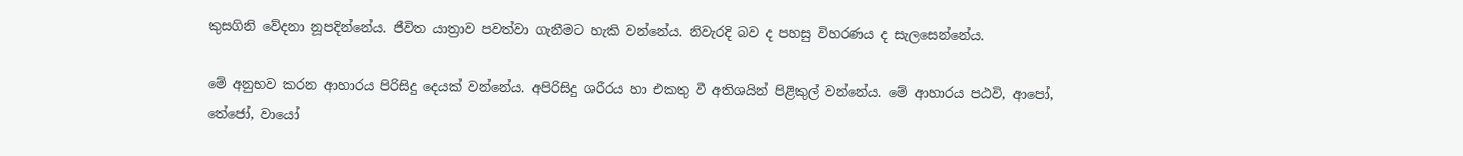කුසගිනි වේදනා නූපදින්නේය. ජීවිත යාත්‍රාව පවත්වා ගැනීමට හැකි වන්නේය. නිවැරදි බව ද පහසු විහරණය ද සැලසෙන්නේය.

මේ අනුභව කරන ආහාරය පිරිසිදු දෙයක් වන්නේය. අපිරිසිදු ශරීරය හා එකතු වී අතිශයින් පිළිකුල් වන්නේය. මේ ආහාරය පඨවි, ආපෝ, තේජෝ, වායෝ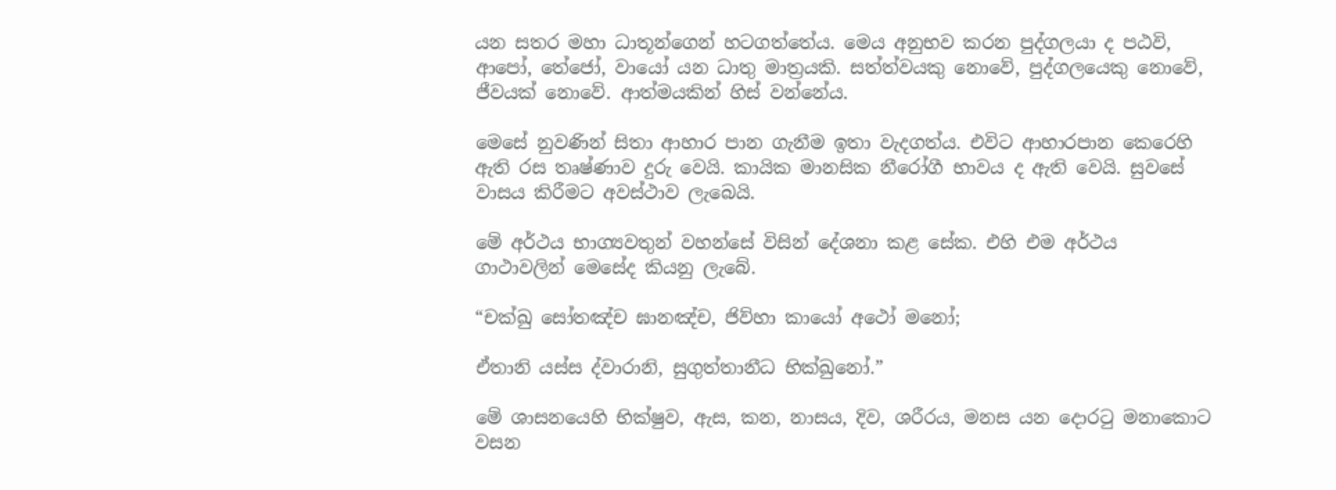යන සතර මහා ධාතූන්ගෙන් හටගත්තේය. මෙය අනුභව කරන පුද්ගලයා ද පඨවි, ආපෝ, තේජෝ, වායෝ යන ධාතු මාත්‍රයකි. සත්ත්වයකු නොවේ, පුද්ගලයෙකු නොවේ, ජීවයක් නොවේ. ආත්මයකින් හිස් වන්නේය.

මෙසේ නුවණින් සිතා ආහාර පාන ගැනීම ඉතා වැදගත්ය. එවිට ආහාරපාන කෙරෙහි ඇති රස තෘෂ්ණාව දුරු වෙයි. කායික මානසික නීරෝගී භාවය ද ඇති වෙයි. සුවසේ වාසය කිරීමට අවස්ථාව ලැබෙයි.

මේ අර්ථය භාග්‍යවතුන් වහන්සේ විසින් දේශනා කළ සේක. එහි එම අර්ථය ගාථාවලින් මෙසේද කියනු ලැබේ.

“චක්ඛු සෝතඤ්ච ඝානඤ්ච, ජිව්හා කායෝ අථෝ මනෝ;

ඒතානි යස්ස ද්වාරානි, සුගුත්තානීධ භික්ඛුනෝ.”

මේ ශාසනයෙහි භික්ෂුව, ඇස, කන, නාසය, දිව, ශරීරය, මනස යන දොරටු මනාකොට වසන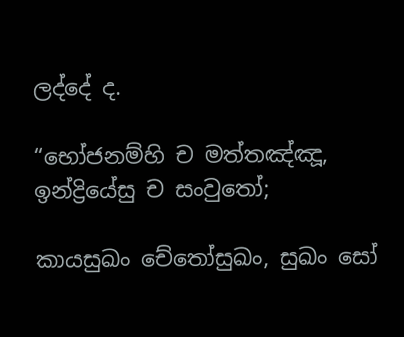ලද්දේ ද.

“භෝජනම්හි ච මත්තඤ්ඤූ, ඉන්ද්‍රියේසු ච සංවුතෝ;

කායසුඛං චේතෝසුඛං, සුඛං සෝ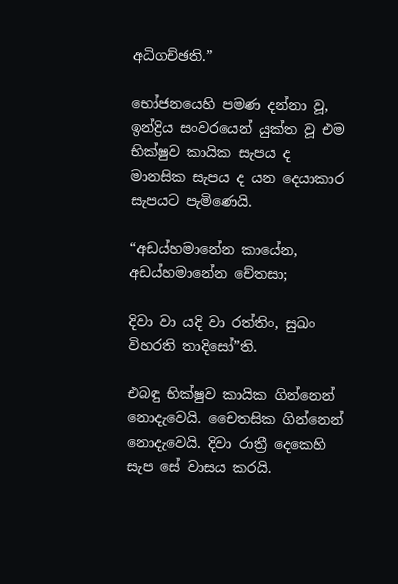අධිගච්ඡති.”

භෝජනයෙහි පමණ දන්නා වූ, ඉන්ද්‍රිය සංවරයෙන් යුක්ත වූ එම භික්ෂුව කායික සැපය ද මානසික සැපය ද යන දෙයාකාර සැපයට පැමිණෙයි.

“අඩය්හමානේන කායේන, අඩය්හමානේන චේතසා;

දිවා වා යදි වා රත්තිං, සුඛං විහරති තාදිසෝ”ති.

එබඳු භික්ෂුව කායික ගින්නෙන් නොදැවෙයි. චෛතසික ගින්නෙන් නොදැවෙයි. දිවා රාත්‍රී දෙකෙහි සැප සේ වාසය කරයි.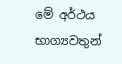මේ අර්ථය භාග්‍යවතුන්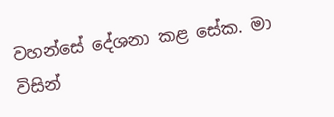වහන්සේ දේශනා කළ සේක. මා විසින්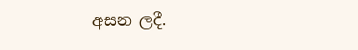අසන ලදී.